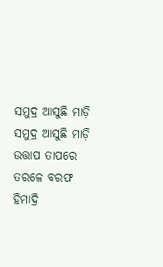ସମୁଦ୍ର ଆସୁଛି ମାଡ଼ି
ସମୁଦ୍ର ଆସୁଛି ମାଡ଼ି
ଉତ୍ତାପ ତାପରେ ତରଳେ ବରଫ ହିମାଦ୍ରି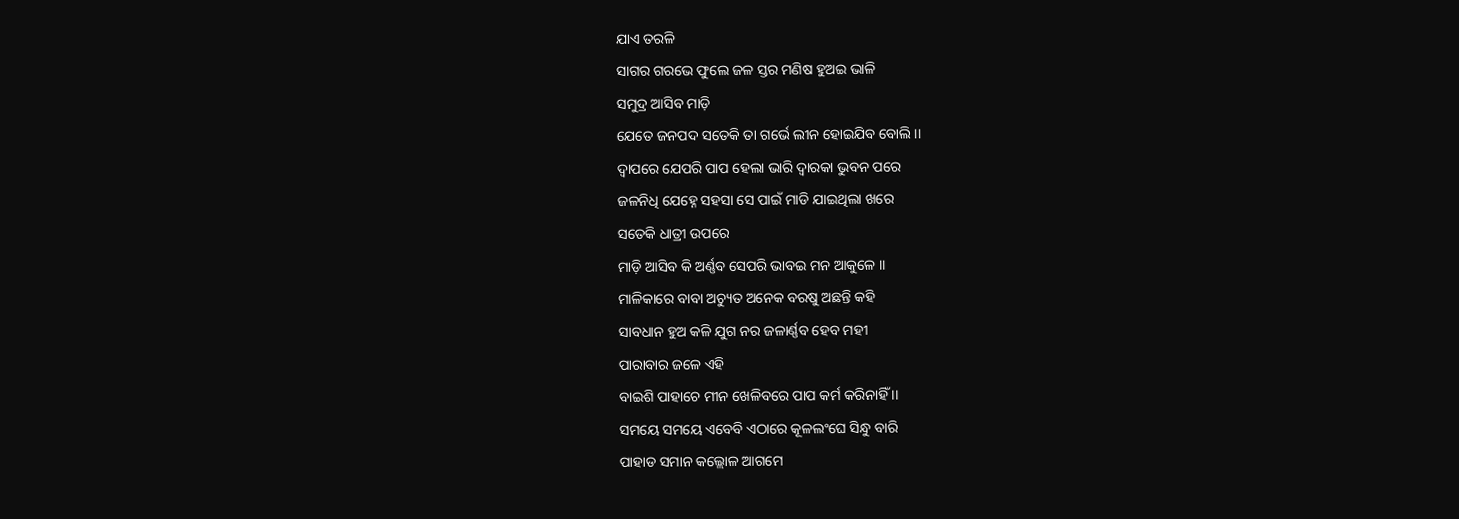ଯାଏ ତରଳି
ସାଗର ଗରଭେ ଫୁଲେ ଜଳ ସ୍ତର ମଣିଷ ହୁଅଇ ଭାଳି
ସମୁଦ୍ର ଆସିବ ମାଡ଼ି
ଯେତେ ଜନପଦ ସତେକି ତା ଗର୍ଭେ ଲୀନ ହୋଇଯିବ ବୋଲି ।।
ଦ୍ଵାପରେ ଯେପରି ପାପ ହେଲା ଭାରି ଦ୍ଵାରକା ଭୁବନ ପରେ
ଜଳନିଧି ଯେହ୍ନେ ସହସା ସେ ପାଇଁ ମାଡି ଯାଇଥିଲା ଖରେ
ସତେକି ଧାତ୍ରୀ ଉପରେ
ମାଡ଼ି ଆସିବ କି ଅର୍ଣ୍ଣବ ସେପରି ଭାବଇ ମନ ଆକୁଳେ ।।
ମାଳିକାରେ ବାବା ଅଚ୍ୟୁତ ଅନେକ ବରଷୁ ଅଛନ୍ତି କହି
ସାବଧାନ ହୁଅ କଳି ଯୁଗ ନର ଜଳାର୍ଣ୍ଣବ ହେବ ମହୀ
ପାରାବାର ଜଳେ ଏହି
ବାଇଶି ପାହାଚେ ମୀନ ଖେଳିବରେ ପାପ କର୍ମ କରିନାହିଁ ।।
ସମୟେ ସମୟେ ଏବେବି ଏଠାରେ କୂଳଲଂଘେ ସିନ୍ଧୁ ବାରି
ପାହାଡ ସମାନ କଲ୍ଲୋଳ ଆଗମେ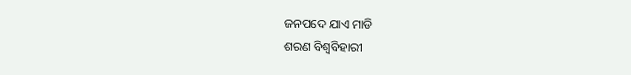ଜନପଦେ ଯାଏ ମାଡି
ଶରଣ ବିଶ୍ଵବିହାରୀ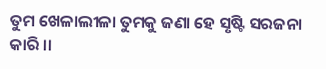ତୁମ ଖେଳାଲୀଳା ତୁମକୁ ଜଣା ହେ ସୃଷ୍ଟି ସରଜନା କାରି ।।